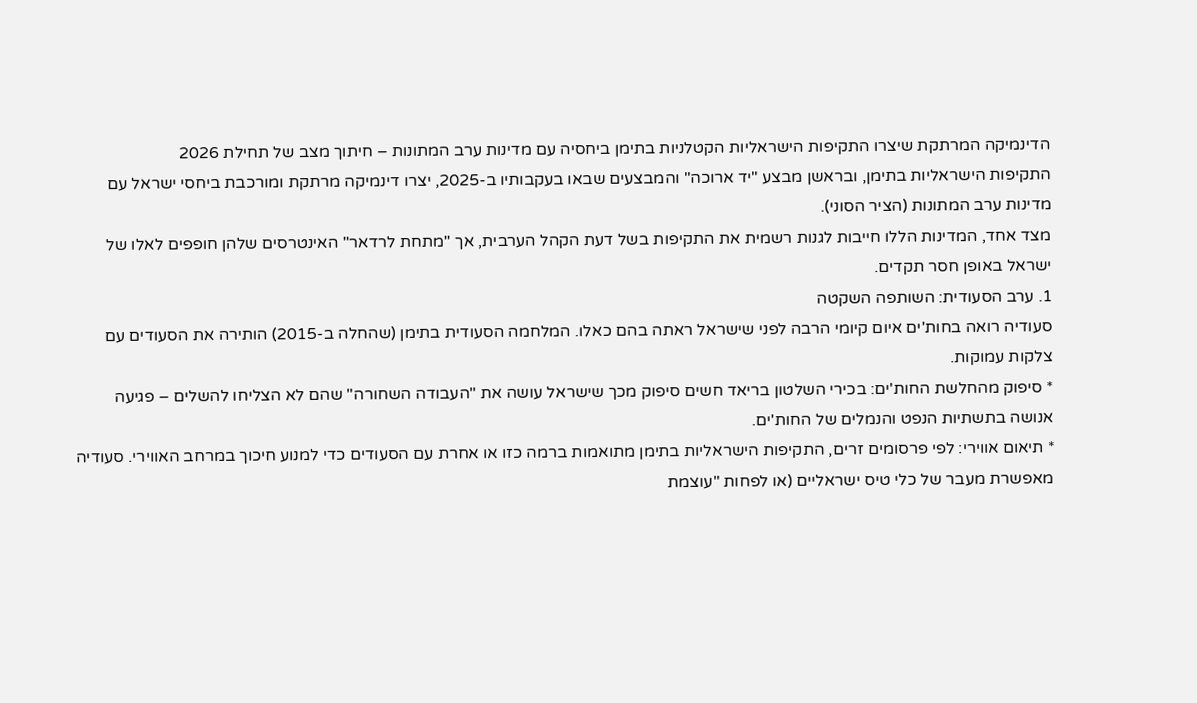הדינמיקה המרתקת שיצרו התקיפות הישראליות הקטלניות בתימן ביחסיה עם מדינות ערב המתונות – חיתוך מצב של תחילת 2026
התקיפות הישראליות בתימן, ובראשן מבצע "יד ארוכה" והמבצעים שבאו בעקבותיו ב-2025, יצרו דינמיקה מרתקת ומורכבת ביחסי ישראל עם מדינות ערב המתונות (הציר הסוני).
מצד אחד, המדינות הללו חייבות לגנות רשמית את התקיפות בשל דעת הקהל הערבית, אך "מתחת לרדאר" האינטרסים שלהן חופפים לאלו של ישראל באופן חסר תקדים.
1. ערב הסעודית: השותפה השקטה
סעודיה רואה בחות'ים איום קיומי הרבה לפני שישראל ראתה בהם כאלו. המלחמה הסעודית בתימן (שהחלה ב-2015) הותירה את הסעודים עם צלקות עמוקות.
* סיפוק מהחלשת החות'ים: בכירי השלטון בריאד חשים סיפוק מכך שישראל עושה את "העבודה השחורה" שהם לא הצליחו להשלים – פגיעה אנושה בתשתיות הנפט והנמלים של החות'ים.
* תיאום אווירי: לפי פרסומים זרים, התקיפות הישראליות בתימן מתואמות ברמה כזו או אחרת עם הסעודים כדי למנוע חיכוך במרחב האווירי. סעודיה מאפשרת מעבר של כלי טיס ישראליים (או לפחות "עוצמת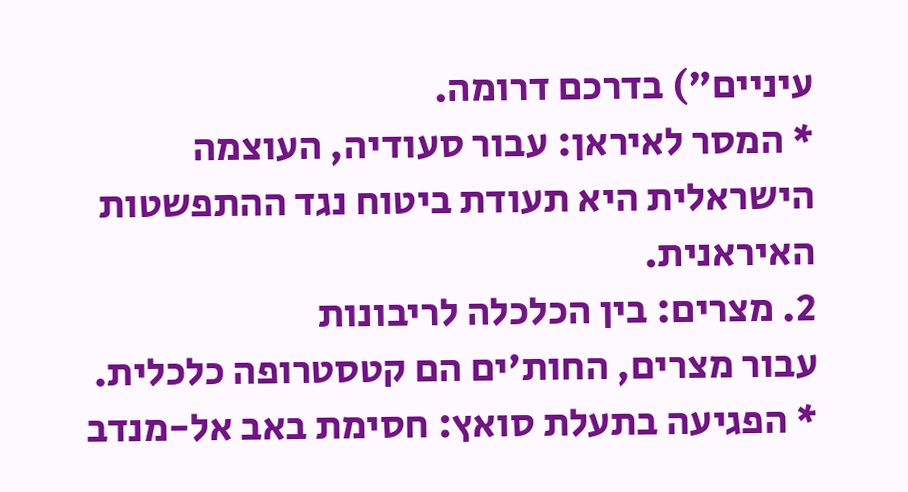עיניים") בדרכם דרומה.
* המסר לאיראן: עבור סעודיה, העוצמה הישראלית היא תעודת ביטוח נגד ההתפשטות האיראנית.
2. מצרים: בין הכלכלה לריבונות
עבור מצרים, החות'ים הם קטסטרופה כלכלית.
* הפגיעה בתעלת סואץ: חסימת באב אל-מנדב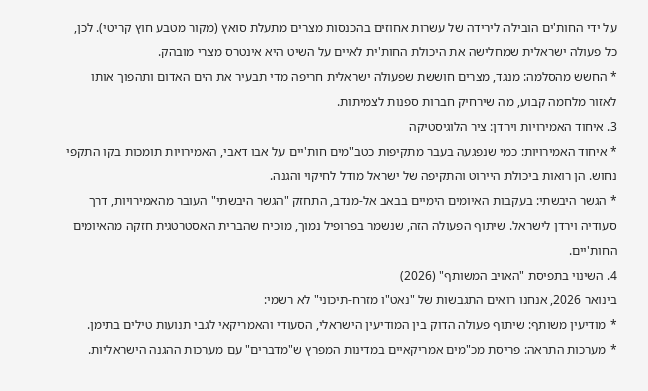על ידי החות'ים הובילה לירידה של עשרות אחוזים בהכנסות מצרים מתעלת סואץ (מקור מטבע חוץ קריטי). לכן, כל פעולה ישראלית שמחלישה את היכולת החות'ית לאיים על השיט היא אינטרס מצרי מובהק.
* החשש מהסלמה: מנגד, מצרים חוששת שפעולה ישראלית חריפה מדי תבעיר את הים האדום ותהפוך אותו לאזור מלחמה קבוע, מה שירחיק חברות ספנות לצמיתות.
3. איחוד האמירויות וירדן: ציר הלוגיסטיקה
* איחוד האמירויות: כמי שנפגעה בעבר מתקיפות כטב"מים חות'יים על אבו דאבי, האמירויות תומכות בקו התקפי נחוש. הן רואות ביכולת היירוט והתקיפה של ישראל מודל לחיקוי והגנה.
* הגשר היבשתי: בעקבות האיומים הימיים בבאב אל-מנדב, התחזק "הגשר היבשתי" העובר מהאמירויות, דרך סעודיה וירדן לישראל. שיתוף הפעולה הזה, שנשמר בפרופיל נמוך, מוכיח שהברית האסטרטגית חזקה מהאיומים החות'יים.
4. השינוי בתפיסת "האויב המשותף" (2026)
בינואר 2026, אנחנו רואים התגבשות של "נאט"ו מזרח-תיכוני" לא רשמי:
* מודיעין משותף: שיתוף פעולה הדוק בין המודיעין הישראלי, הסעודי והאמריקאי לגבי תנועות טילים בתימן.
* מערכות התראה: פריסת מכ"מים אמריקאיים במדינות המפרץ ש"מדברים" עם מערכות ההגנה הישראליות.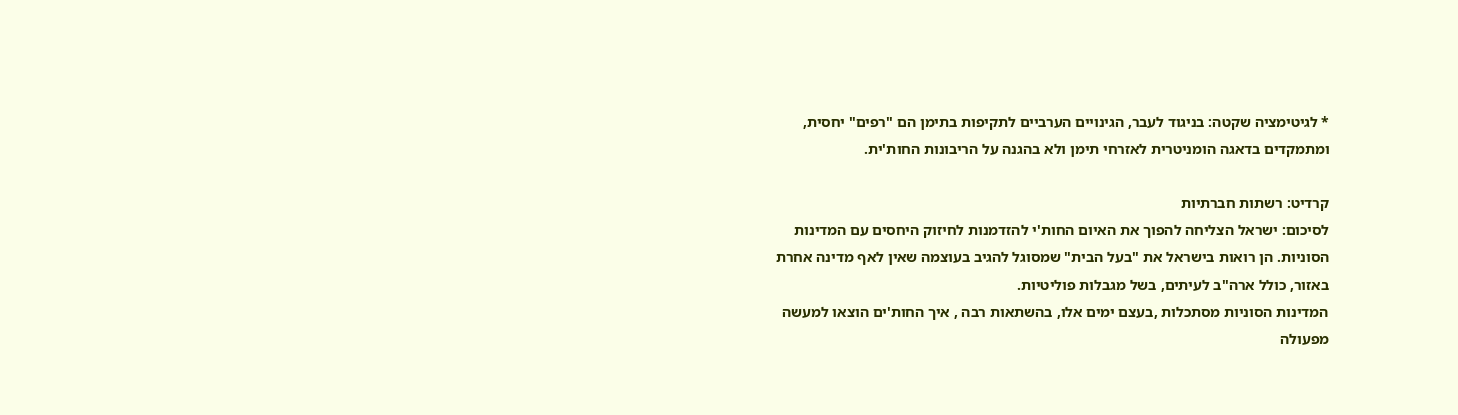* לגיטימציה שקטה: בניגוד לעבר, הגינויים הערביים לתקיפות בתימן הם "רפים" יחסית, ומתמקדים בדאגה הומניטרית לאזרחי תימן ולא בהגנה על הריבונות החות'ית.

קרדיט: רשתות חברתיות
לסיכום: ישראל הצליחה להפוך את האיום החות'י להזדמנות לחיזוק היחסים עם המדינות הסוניות. הן רואות בישראל את "בעל הבית" שמסוגל להגיב בעוצמה שאין לאף מדינה אחרת באזור, כולל ארה"ב לעיתים, בשל מגבלות פוליטיות.
המדינות הסוניות מסתכלות ,בעצם ימים אלו, בהשתאות רבה , איך החות'ים הוצאו למעשה מפעולה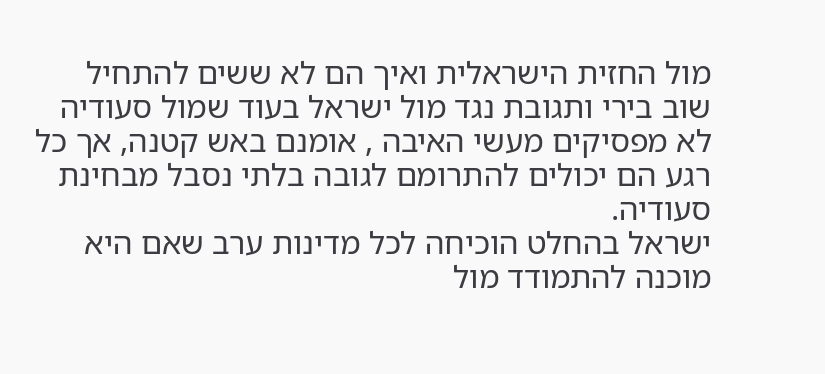מול החזית הישראלית ואיך הם לא ששים להתחיל שוב בירי ותגובת נגד מול ישראל בעוד שמול סעודיה לא מפסיקים מעשי האיבה , אומנם באש קטנה, אך כל רגע הם יכולים להתרומם לגובה בלתי נסבל מבחינת סעודיה.
ישראל בהחלט הוכיחה לכל מדינות ערב שאם היא מוכנה להתמודד מול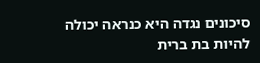סיכונים נגדה היא כנראה יכולה להיות בת ברית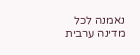נאמנה לכל מדינה ערבית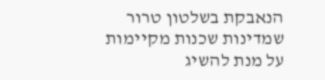הנאבקת בשלטון טרור שמדינות שכנות מקיימות על מנת להשיג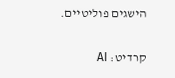הישגים פוליטיים.

קרדיט: AI